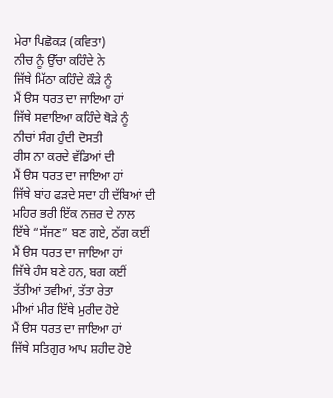ਮੇਰਾ ਪਿਛੋਕੜ (ਕਵਿਤਾ)
ਨੀਚ ਨੂੰ ਉੱਚਾ ਕਹਿੰਦੇ ਨੇ
ਜਿੱਥੇ ਮਿੱਠਾ ਕਹਿੰਦੇ ਕੌੜੇ ਨੂੰ
ਮੈਂ ੳਸ ਧਰਤ ਦਾ ਜਾਇਆ ਹਾਂ
ਜਿੱਥੇ ਸਵਾਇਆ ਕਹਿੰਦੇ ਥੋੜੇ ਨੂੰ
ਨੀਚਾਂ ਸੰਗ ਹੁੰਦੀ ਦੋਸਤੀ
ਰੀਸ ਨਾ ਕਰਦੇ ਵੱਡਿਆਂ ਦੀ
ਮੈਂ ੳਸ ਧਰਤ ਦਾ ਜਾਇਆ ਹਾਂ
ਜਿੱਥੇ ਬਾਂਹ ਫੜਦੇ ਸਦਾ ਹੀ ਦੱਬਿਆਂ ਦੀ
ਮਹਿਰ ਭਰੀ ਇੱਕ ਨਜ਼ਰ ਦੇ ਨਾਲ
ਇੱਥੇ “ਸੱਜਣ” ਬਣ ਗਏ, ਠੱਗ ਕਈਂ
ਮੈਂ ੳਸ ਧਰਤ ਦਾ ਜਾਇਆ ਹਾਂ
ਜਿੱਥੇ ਹੰਸ ਬਣੇ ਹਨ, ਬਗ ਕਈਂ
ਤੱਤੀਆਂ ਤਵੀਆਂ, ਤੱਤਾ ਰੇਤਾ
ਮੀਆਂ ਮੀਰ ਇੱਥੇ ਮੁਰੀਦ ਹੋਏ
ਮੈਂ ੳਸ ਧਰਤ ਦਾ ਜਾਇਆ ਹਾਂ
ਜਿੱਥੇ ਸਤਿਗੁਰ ਆਪ ਸ਼ਹੀਦ ਹੋਏ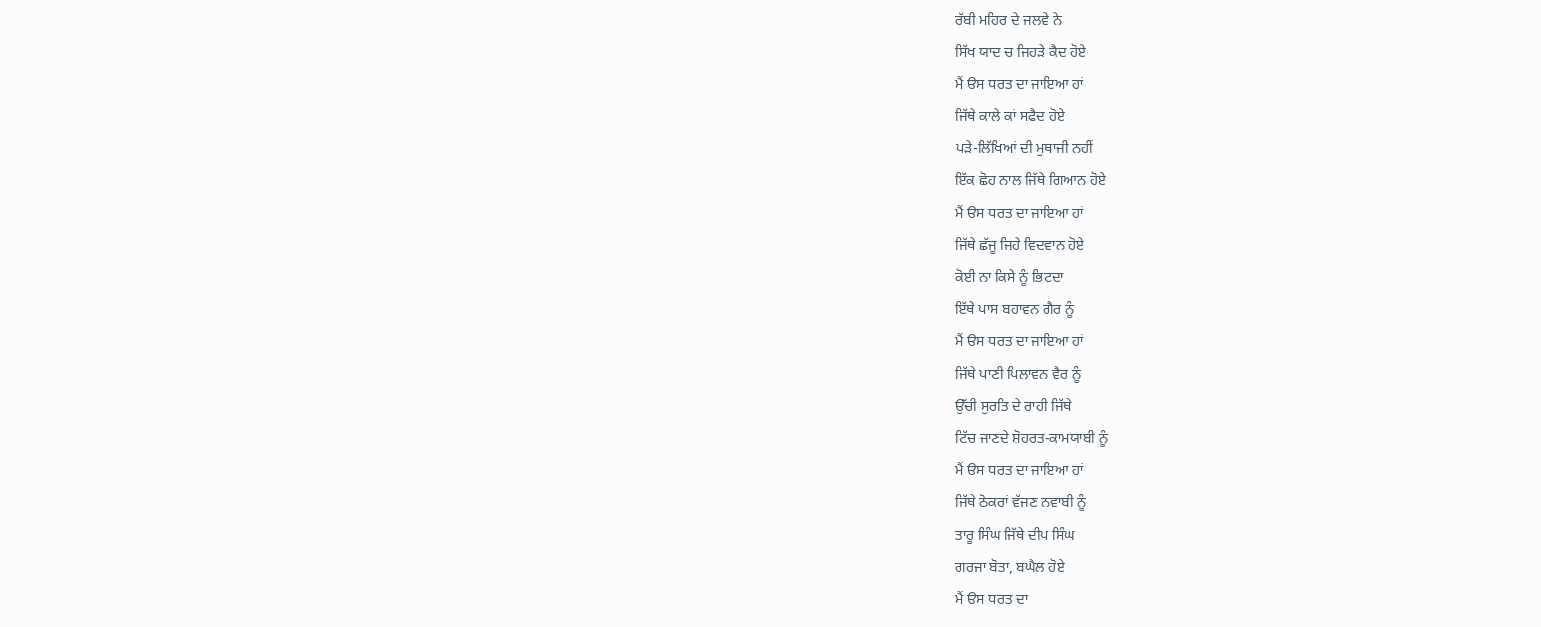ਰੱਬੀ ਮਹਿਰ ਦੇ ਜਲਵੇ ਨੇ
ਸਿੱਖ ਯਾਦ ਚ ਜਿਹੜੇ ਕੈਦ ਹੋਏ
ਮੈਂ ੳਸ ਧਰਤ ਦਾ ਜਾਇਆ ਹਾਂ
ਜਿੱਥੇ ਕਾਲੇ ਕਾਂ ਸਫੈਦ ਹੋਏ
ਪੜੇ-ਲਿੱਖਿਆਂ ਦੀ ਮੁਥਾਜੀ ਨਹੀਂ
ਇੱਕ ਛੋਹ ਨਾਲ ਜਿੱਥੇ ਗਿਆਨ ਹੋਏ
ਮੈਂ ੳਸ ਧਰਤ ਦਾ ਜਾਇਆ ਹਾਂ
ਜਿੱਥੇ ਛੱਜੂ ਜਿਹੇ ਵਿਦਵਾਨ ਹੋਏ
ਕੋਈ ਨਾ ਕਿਸੇ ਨੂੰ ਭਿਟਦਾ
ਇੱਥੇ ਪਾਸ ਬਹਾਵਨ ਗੈਰ ਨੂੰ
ਮੈਂ ੳਸ ਧਰਤ ਦਾ ਜਾਇਆ ਹਾਂ
ਜਿੱਥੇ ਪਾਣੀ ਪਿਲਾਵਨ ਵੈਰ ਨੂੰ
ਉੱਚੀ ਸੁਰਤਿ ਦੇ ਰਾਹੀ ਜਿੱਥੇ
ਟਿੱਚ ਜਾਣਦੇ ਸ਼ੋਹਰਤ-ਕਾਮਯਾਬੀ ਨੂੰ
ਮੈਂ ੳਸ ਧਰਤ ਦਾ ਜਾਇਆ ਹਾਂ
ਜਿੱਥੇ ਠੋਕਰਾਂ ਵੱਜਣ ਨਵਾਬੀ ਨੂੰ
ਤਾਰੂ ਸਿੰਘ ਜਿੱਥੇ ਦੀਪ ਸਿੰਘ
ਗਰਜਾ ਬੋਤਾ, ਬਘੈਲ ਹੋਏ
ਮੈਂ ੳਸ ਧਰਤ ਦਾ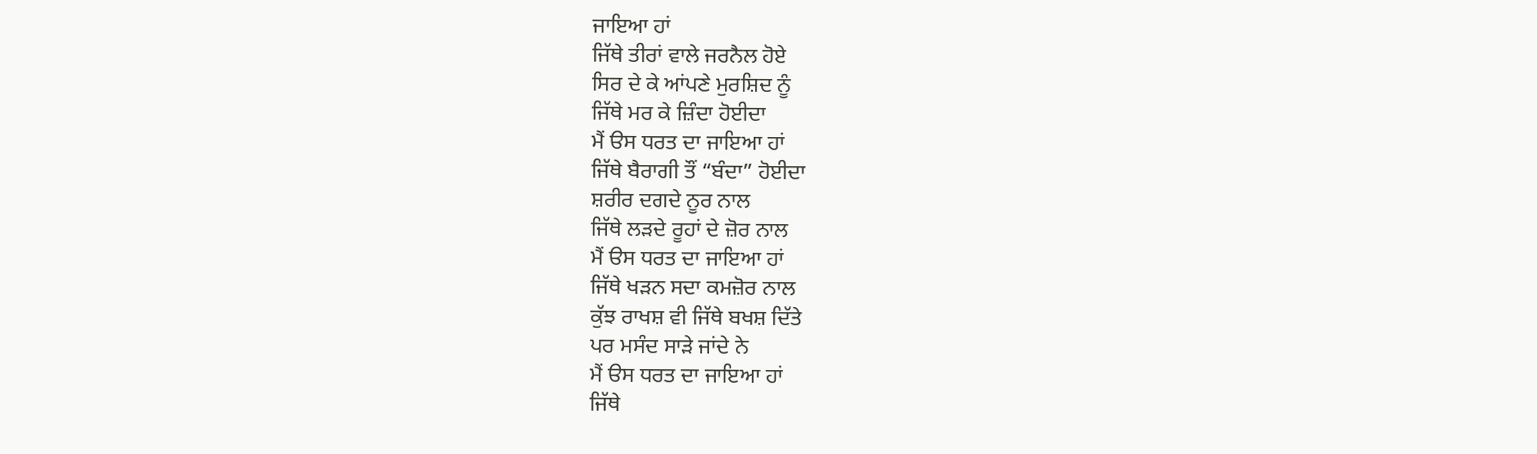ਜਾਇਆ ਹਾਂ
ਜਿੱਥੇ ਤੀਰਾਂ ਵਾਲੇ ਜਰਨੈਲ ਹੋਏ
ਸਿਰ ਦੇ ਕੇ ਆਂਪਣੇ ਮੁਰਸ਼ਿਦ ਨੂੰ
ਜਿੱਥੇ ਮਰ ਕੇ ਜ਼ਿੰਦਾ ਹੋਈਦਾ
ਮੈਂ ੳਸ ਧਰਤ ਦਾ ਜਾਇਆ ਹਾਂ
ਜਿੱਥੇ ਬੈਰਾਗੀ ਤੌਂ “ਬੰਦਾ” ਹੋਈਦਾ
ਸ਼ਰੀਰ ਦਗਦੇ ਨੂਰ ਨਾਲ
ਜਿੱਥੇ ਲੜਦੇ ਰੂਹਾਂ ਦੇ ਜ਼ੋਰ ਨਾਲ
ਮੈਂ ੳਸ ਧਰਤ ਦਾ ਜਾਇਆ ਹਾਂ
ਜਿੱਥੇ ਖੜਨ ਸਦਾ ਕਮਜ਼ੋਰ ਨਾਲ
ਕੁੱਝ ਰਾਖਸ਼ ਵੀ ਜਿੱਥੇ ਬਖਸ਼ ਦਿੱਤੇ
ਪਰ ਮਸੰਦ ਸਾੜੇ ਜਾਂਦੇ ਨੇ
ਮੈਂ ੳਸ ਧਰਤ ਦਾ ਜਾਇਆ ਹਾਂ
ਜਿੱਥੇ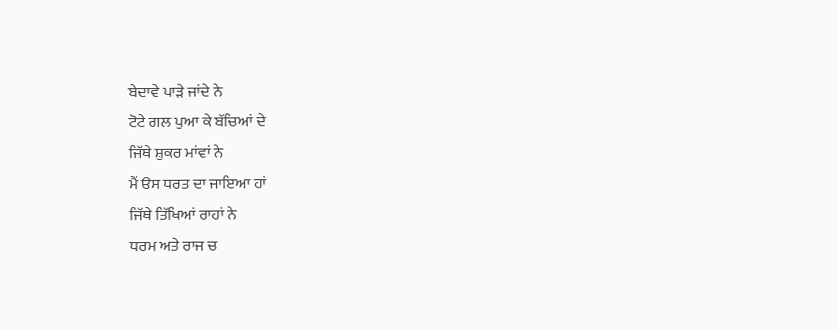ਬੇਦਾਵੇ ਪਾੜੇ ਜਾਂਦੇ ਨੇ
ਟੋਟੇ ਗਲ ਪੁਆ ਕੇ ਬੱਚਿਆਂ ਦੇ
ਜਿੱਥੇ ਸ਼ੁਕਰ ਮਾਂਵਾਂ ਨੇ
ਮੈਂ ੳਸ ਧਰਤ ਦਾ ਜਾਇਆ ਹਾਂ
ਜਿੱਥੇ ਤਿੱਖਿਆਂ ਰਾਹਾਂ ਨੇ
ਧਰਮ ਅਤੇ ਰਾਜ ਚ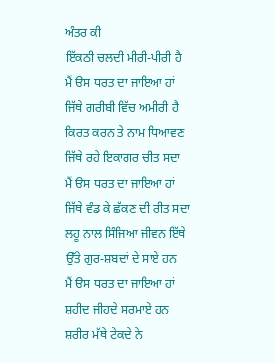ਅੰਤਰ ਕੀ
ਇੱਕਠੀ ਚਲਦੀ ਮੀਰੀ-ਪੀਰੀ ਹੈ
ਮੈਂ ੳਸ ਧਰਤ ਦਾ ਜਾਇਆ ਹਾਂ
ਜਿੱਥੇ ਗਰੀਬੀ ਵਿੱਚ ਅਮੀਰੀ ਹੈ
ਕਿਰਤ ਕਰਨ ਤੇ ਨਾਮ ਧਿਆਵਣ
ਜਿੱਥੇ ਰਹੇ ਇਕਾਗਰ ਚੀਤ ਸਦਾ
ਮੈਂ ੳਸ ਧਰਤ ਦਾ ਜਾਇਆ ਹਾਂ
ਜਿੱਥੇ ਵੰਡ ਕੇ ਛੱਕਣ ਦੀ ਰੀਤ ਸਦਾ
ਲਹੂ ਨਾਲ ਸਿੰਜਿਆ ਜੀਵਨ ਇੱਥੇ
ਉੱਤੇ ਗੁਰ-ਸ਼ਬਦਾਂ ਦੇ ਸਾਏ ਹਨ
ਮੈਂ ੳਸ ਧਰਤ ਦਾ ਜਾਇਆ ਹਾਂ
ਸ਼ਹੀਦ ਜੀਹਦੇ ਸਰਮਾਏ ਹਨ
ਸ਼ਰੀਰ ਮੱਥੇ ਟੇਕਦੇ ਨੇ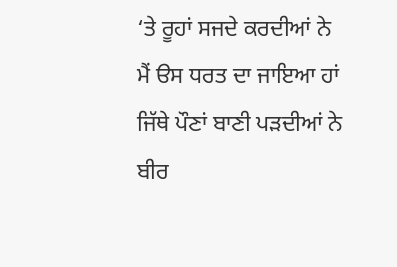‘ਤੇ ਰੂਹਾਂ ਸਜਦੇ ਕਰਦੀਆਂ ਨੇ
ਮੈਂ ੳਸ ਧਰਤ ਦਾ ਜਾਇਆ ਹਾਂ
ਜਿੱਥੇ ਪੌਣਾਂ ਬਾਣੀ ਪੜਦੀਆਂ ਨੇ
ਬੀਰ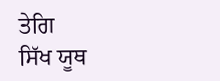ਤੇਗਿ
ਸਿੱਖ ਯੂਥ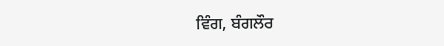ਵਿੰਗ, ਬੰਗਲੌਰ